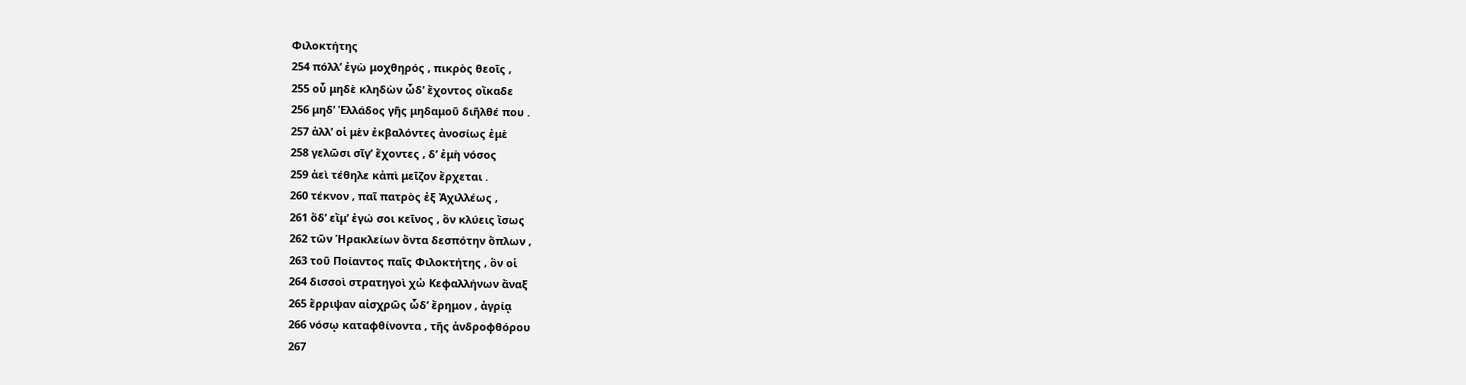Φιλοκτήτης
254 πόλλ’ ἐγὼ μοχθηρός , πικρὸς θεοῖς ,
255 οὗ μηδὲ κληδὼν ὧδ’ ἔχοντος οἴκαδε
256 μηδ’ Ἑλλάδος γῆς μηδαμοῦ διῆλθέ που .
257 ἀλλ’ οἱ μὲν ἐκβαλόντες ἀνοσίως ἐμὲ
258 γελῶσι σῖγ’ ἔχοντες , δ’ ἐμὴ νόσος
259 ἀεὶ τέθηλε κἀπὶ μεῖζον ἔρχεται .
260 τέκνον , παῖ πατρὸς ἐξ Ἀχιλλέως ,
261 ὅδ’ εἴμ’ ἐγώ σοι κεῖνος , ὃν κλύεις ἴσως
262 τῶν Ἡρακλείων ὄντα δεσπότην ὅπλων ,
263 τοῦ Ποίαντος παῖς Φιλοκτήτης , ὃν οἱ
264 δισσοὶ στρατηγοὶ χὠ Κεφαλλήνων ἄναξ
265 ἔρριψαν αἰσχρῶς ὧδ’ ἔρημον , ἀγρίᾳ
266 νόσῳ καταφθίνοντα , τῆς ἀνδροφθόρου
267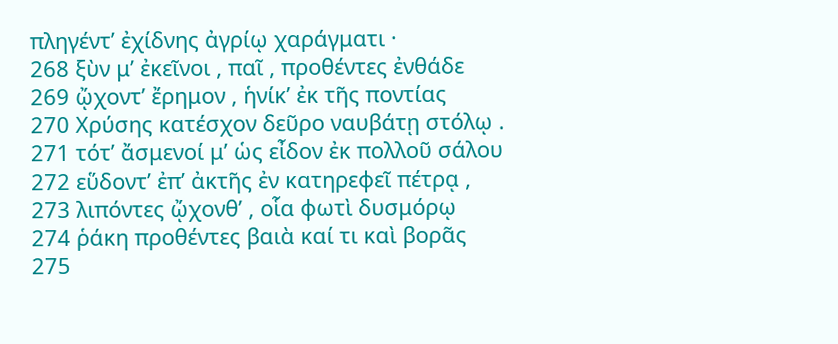πληγέντ’ ἐχίδνης ἀγρίῳ χαράγματι ·
268 ξὺν μ’ ἐκεῖνοι , παῖ , προθέντες ἐνθάδε
269 ᾤχοντ’ ἔρημον , ἡνίκ’ ἐκ τῆς ποντίας
270 Χρύσης κατέσχον δεῦρο ναυβάτῃ στόλῳ .
271 τότ’ ἄσμενοί μ’ ὡς εἶδον ἐκ πολλοῦ σάλου
272 εὕδοντ’ ἐπ’ ἀκτῆς ἐν κατηρεφεῖ πέτρᾳ ,
273 λιπόντες ᾤχονθ’ , οἷα φωτὶ δυσμόρῳ
274 ῥάκη προθέντες βαιὰ καί τι καὶ βορᾶς
275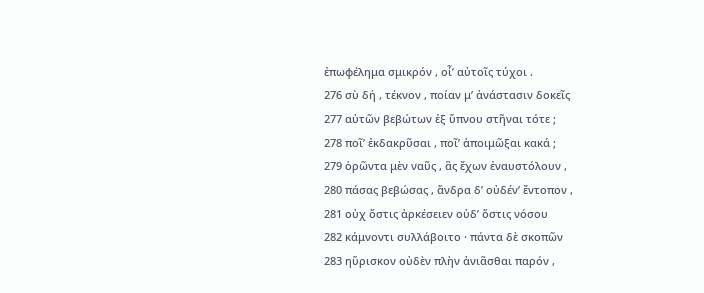ἐπωφέλημα σμικρόν , οἷ’ αὐτοῖς τύχοι .
276 σὺ δή , τέκνον , ποίαν μ’ ἀνάστασιν δοκεῖς
277 αὐτῶν βεβώτων ἐξ ὕπνου στῆναι τότε ;
278 ποῖ’ ἐκδακρῦσαι , ποῖ’ ἀποιμῶξαι κακά ;
279 ὁρῶντα μὲν ναῦς , ἃς ἔχων ἐναυστόλουν ,
280 πάσας βεβώσας , ἄνδρα δ’ οὐδέν’ ἔντοπον ,
281 οὐχ ὅστις ἀρκέσειεν οὐδ’ ὅστις νόσου
282 κάμνοντι συλλάβοιτο · πάντα δὲ σκοπῶν
283 ηὕρισκον οὐδὲν πλὴν ἀνιᾶσθαι παρόν ,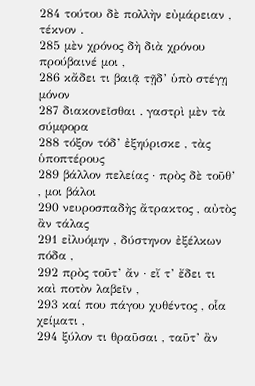284 τούτου δὲ πολλὴν εὐμάρειαν , τέκνον .
285 μὲν χρόνος δὴ διὰ χρόνου προύβαινέ μοι ,
286 κἄδει τι βαιᾷ τῇδ’ ὑπὸ στέγῃ μόνον
287 διακονεῖσθαι . γαστρὶ μὲν τὰ σύμφορα
288 τόξον τόδ’ ἐξηύρισκε , τὰς ὑποπτέρους
289 βάλλον πελείας · πρὸς δὲ τοῦθ’ , μοι βάλοι
290 νευροσπαδὴς ἄτρακτος , αὐτὸς ἂν τάλας
291 εἰλυόμην , δύστηνον ἐξέλκων πόδα ,
292 πρὸς τοῦτ’ ἄν · εἴ τ’ ἔδει τι καὶ ποτὸν λαβεῖν ,
293 καί που πάγου χυθέντος , οἷα χείματι ,
294 ξύλον τι θραῦσαι , ταῦτ’ ἂν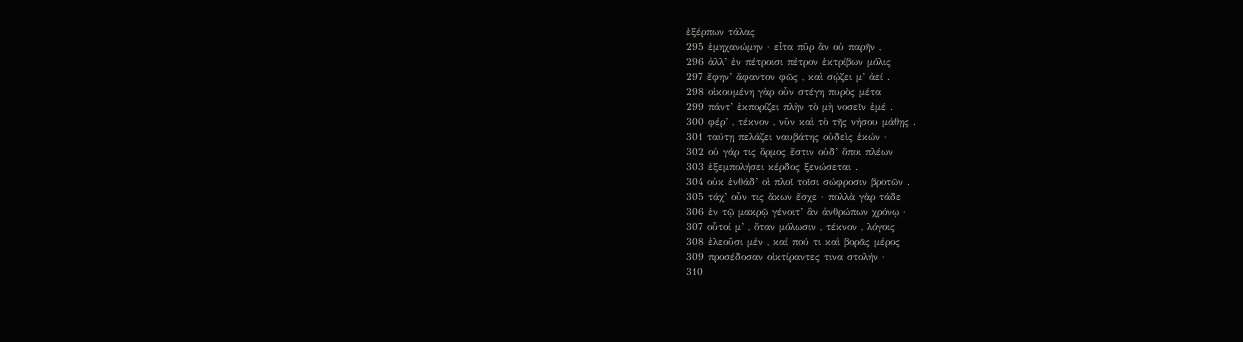ἐξέρπων τάλας
295 ἐμηχανώμην · εἶτα πῦρ ἂν οὐ παρῆν ,
296 ἀλλ’ ἐν πέτροισι πέτρον ἐκτρίβων μόλις
297 ἔφην’ ἄφαντον φῶς , καὶ σῴζει μ’ ἀεί .
298 οἰκουμένη γὰρ οὖν στέγη πυρὸς μέτα
299 πάντ’ ἐκπορίζει πλὴν τὸ μὴ νοσεῖν ἐμέ .
300 φέρ’ , τέκνον , νῦν καὶ τὸ τῆς νήσου μάθῃς .
301 ταύτῃ πελάζει ναυβάτης οὐδεὶς ἑκών ·
302 οὐ γάρ τις ὅρμος ἔστιν οὐδ’ ὅποι πλέων
303 ἐξεμπολήσει κέρδος ξενώσεται .
304 οὐκ ἐνθάδ’ οἱ πλοῖ τοῖσι σώφροσιν βροτῶν .
305 τάχ’ οὖν τις ἄκων ἔσχε · πολλὰ γὰρ τάδε
306 ἐν τῷ μακρῷ γένοιτ’ ἂν ἀνθρώπων χρόνῳ ·
307 οὗτοί μ’ , ὅταν μόλωσιν , τέκνον , λόγοις
308 ἐλεοῦσι μέν , καί πού τι καὶ βορᾶς μέρος
309 προσέδοσαν οἰκτίραντες τινα στολήν ·
310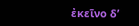ἐκεῖνο δ’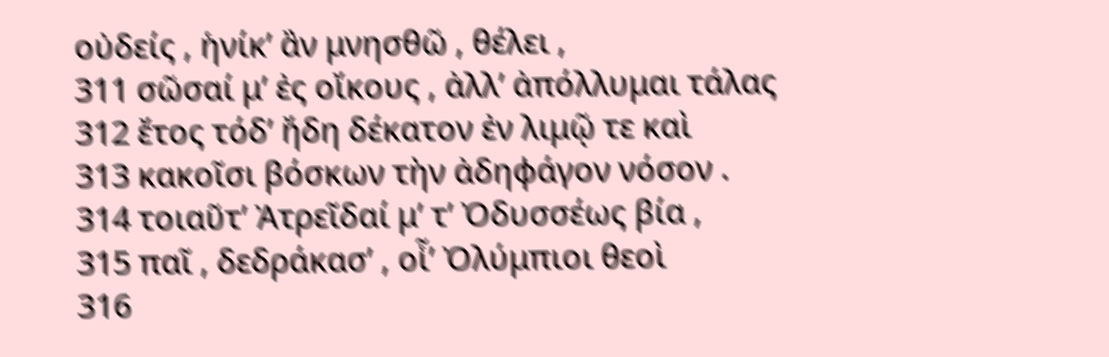οὐδείς , ἡνίκ’ ἂν μνησθῶ , θέλει ,
311 σῶσαί μ’ ἐς οἴκους , ἀλλ’ ἀπόλλυμαι τάλας
312 ἔτος τόδ’ ἤδη δέκατον ἐν λιμῷ τε καὶ
313 κακοῖσι βόσκων τὴν ἀδηφάγον νόσον .
314 τοιαῦτ’ Ἀτρεῖδαί μ’ τ’ Ὀδυσσέως βία ,
315 παῖ , δεδράκασ’ , οἷ’ Ὀλύμπιοι θεοὶ
316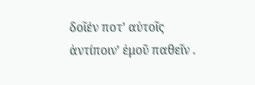δοῖέν ποτ’ αὐτοῖς ἀντίποιν’ ἐμοῦ παθεῖν .